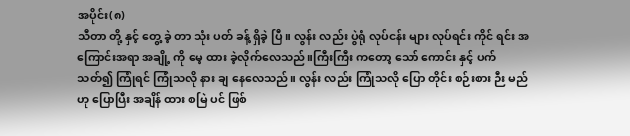အပိုင်း(၈)
သီတာ တို့ နှင့် တွေ့ ခဲ့ တာ သုံး ပတ် ခန့် ရှိခဲ့ ပြီ။ လွန်း လည်း ပွဲရုံ လုပ်ငန်း များ လုပ်ရင်း ကိုင် ရင်း အကြောင်းအရာ အချို့ ကို မေ့ ထား ခဲ့လိုက်လေသည်။ကြီးကြီး ကတော့ သော် ကောင်း နှင့် ပက်သတ်၍ ကြုံရင် ကြုံသလို နား ချ နေလေသည်။ လွန်း လည်း ကြုံသလို ပြော တိုင်း စဉ်းစား ဉီး မည် ဟု ပြောပြီး အချိန် ထား စမြဲ ပင် ဖြစ်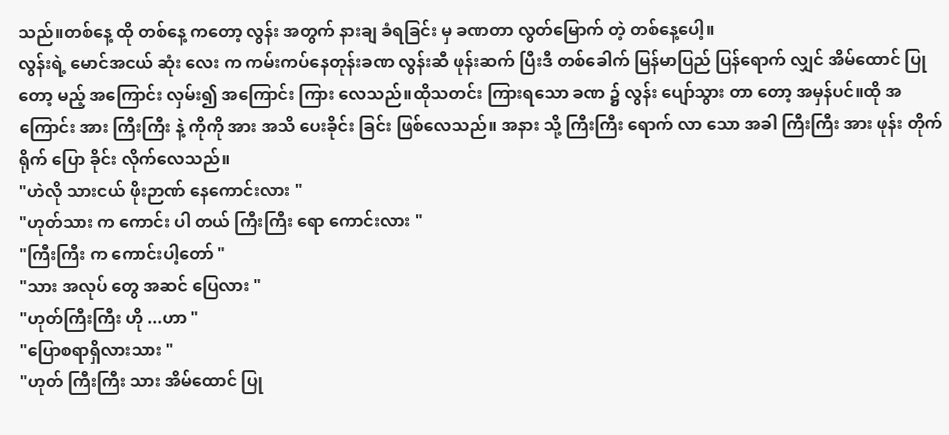သည်။တစ်နေ့ ထို တစ်နေ့ ကတော့ လွန်း အတွက် နားချ ခံရခြင်း မှ ခဏတာ လွတ်မြောက် တဲ့ တစ်နေ့ပေါ့။
လွန်းရဲ့ မောင်အငယ် ဆုံး လေး က ကမ်းကပ်နေတုန်းခဏ လွန်းဆီ ဖုန်းဆက် ပြီးဒီ တစ်ခေါက် မြန်မာပြည် ပြန်ရောက် လျှင် အိမ်ထောင် ပြုတော့ မည့် အကြောင်း လှမ်း၍ အကြောင်း ကြား လေသည်။ထိုသတင်း ကြားရသော ခဏ ၌ လွန်း ပျော်သွား တာ တော့ အမှန်ပင်။ထို အကြောင်း အား ကြီးကြီး နဲ့ ကိုကို အား အသိ ပေးခိုင်း ခြင်း ဖြစ်လေသည်။ အနား သို့ ကြီးကြီး ရောက် လာ သော အခါ ကြီးကြီး အား ဖုန်း တိုက်ရိုက် ပြော ခိုင်း လိုက်လေသည်။
"ဟဲလို သားငယ် ဖိုးဉာဏ် နေကောင်းလား "
"ဟုတ်သား က ကောင်း ပါ တယ် ကြီးကြီး ရော ကောင်းလား "
"ကြီးကြီး က ကောင်းပါ့တော် "
"သား အလုပ် တွေ အဆင် ပြေလား "
"ဟုတ်ကြီးကြီး ဟို ...ဟာ "
"ပြောစရာရှိလားသား "
"ဟုတ် ကြီးကြီး သား အိမ်ထောင် ပြု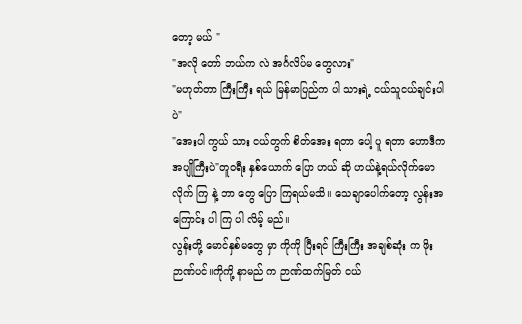တော့ မယ် "
"အလို တော် ဘယ်က လဲ အင်္ဂလိပ်မ တွေလား"
"မဟုတ်တာ ကြီးကြီး ရယ် မြန်မာပြည်က ပါ သားရဲ့ ငယ်သူငယ်ချင်းပါပဲ"
"အေးပါ ကွယ် သား ငယ်တွက် စိတ်အေး ရတာ ပေါ့ ပူ ရတာ ဟောဒီက အပျိုကြီးပဲ"တူဝရီး နှစ်ယောက် ပြော ဟယ် ဆို ဟယ်နဲ့ရယ်လိုက်မော လိုက် ကြ နဲ့ ဘာ တွေ ပြော ကြရယ်မသိ။ သေချာပေါက်တော့ လွန်းအကြောင်း ပါ ကြ ပါ လိမ့် မည်။
လွန်းတို့ မောင်နှစ်မတွေ မှာ ကိုကို ပြီးရင် ကြီးကြီး အချစ်ဆုံး က ဖိုးဉာဏ်ပင်။ကိုကို့ နာမည် က ဉာဏ်ထက်မြတ် ငယ်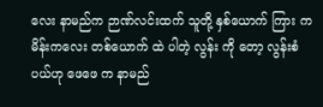လေး နာမည်က ဉာဏ်လင်းထက် သူတို့ နှစ်ယောက် ကြား က မိန်းကလေး တစ်ယောက် ထဲ ပါတဲ့ လွန်း ကို တော့ လွန်းစံပယ်ဟု ဖေဖေ က နာမည်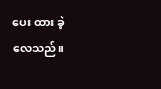ပေး ထား ခဲ့ လေသည်။